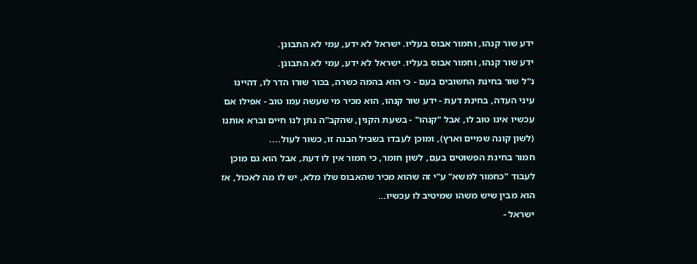ידע שור קנהו, וחמור אבוס בעליו. ישראל לא ידע, עמי לא התבונן.
ידע שור קנהו, וחמור אבוס בעליו. ישראל לא ידע, עמי לא התבונן.
נ"ל שור בחינת החשובים בעם - כי הוא בהמה כשרה, בכור שורו הדר לו, דהיינו עיני העדה, בחינת דעת - ידע שור קנהו, הוא מכיר מי שעשה עמו טוב - אפילו אם עכשיו אינו טוב לו, אבל "קנהו" - בשעת הקנין, שהקב"ה נתן לנו חיים וברא אותנו (לשון קונה שמיים וארץ), ומוכן לעבדו בשביל הבנה זו, כשור לעול....
חמור בחינת הפשוטים בעם, לשון חומר, כי חמור אין לו דעת, אבל הוא גם מוכן לעבוד "כחמור למשא" ע"י זה שהוא מכיר שהאבוס שלו מלא, יש לו מה לאכול, אז הוא מבין שיש משהו שמיטיב לו עכשיו…
ישראל -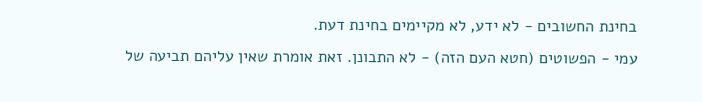בחינת החשובים - לא ידע, לא מקיימים בחינת דעת.
עמי - הפשוטים (חטא העם הזה) - לא התבונן. זאת אומרת שאין עליהם תביעה של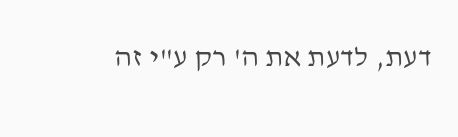דעת, לדעת את ה' רק ע"י זה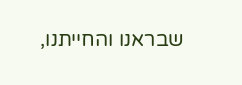שבראנו והחייתנו,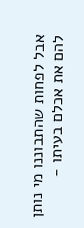אבל לפחות שהתבוננו מי נותן להם את אכלם בעיתו -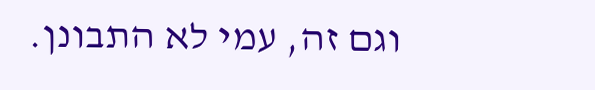וגם זה, עמי לא התבונן.